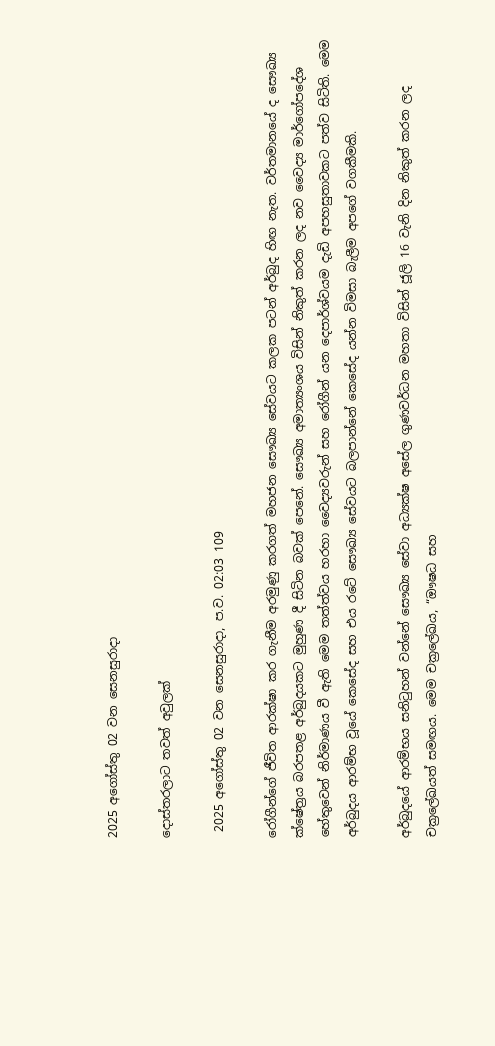2025 අගෝස්තු 02 වන සෙනසුරාදා

දොස්තරලාට තවත් අවුලක්

 2025 අගෝස්තු 02 වන සෙනසුරාදා, ප.ව. 02:03 109

රෝගීන්ගේ ජීවිත ආරක්ෂා කර ගැනීම අරමුණු කරගත් මහජන සෞඛ්‍ය සේවයට කලක පටන් අර්බුද හිඟ නැත. වර්තමානයේ ද සෞඛ්‍ය ක්ෂේත්‍රය බරපතළ අර්බුදයකට මුහුණ දී සිටින බවක් පෙනේ. සෞඛ්‍ය අමාත්‍යංශය විසින් නිකුත් කරන ලද නව වෛද්‍ය මාර්ගෝපදේශ හේතුවෙන් නිර්මාණය වී ඇති මෙම තත්ත්වය හරහා වෛද්‍යවරුන් සහ රෝගීන් යන දෙපාර්ශ්වයම දැඩි අපහසුතාවකට පත්ව සිටිති. මෙම අර්බුදය ආරම්භ වූයේ කෙසේද සහ එය රටේ සෞඛ්‍ය සේවයට බලපාන්නේ කෙසේද යන්න විමසා බැලීම අපගේ වගකීමකි.

අර්බුදයේ ආරම්භය සනිටුහන් වන්නේ සෞඛ්‍ය සේවා අධ්‍යක්ෂ අසේල ගුණවර්ධන මහතා විසින් ජූලි 16 වැනි දින නිකුත් කරන ලද චක්‍රලේඛයත් සමඟය. මෙම චක්‍රලේඛය, “ඖෂධ සහ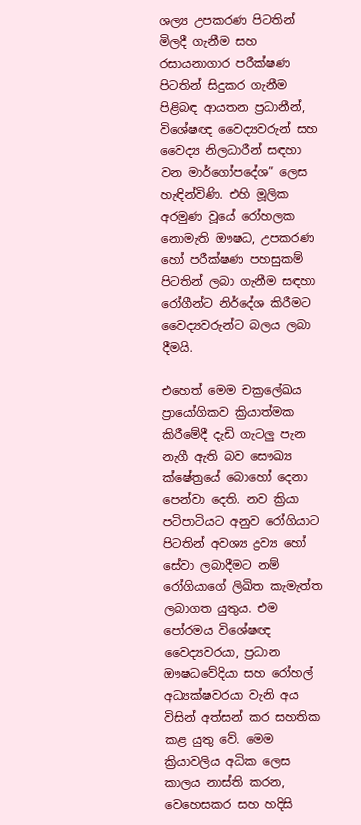ශල්‍ය උපකරණ පිටතින් මිලදී ගැනීම සහ රසායනාගාර පරීක්ෂණ පිටතින් සිදුකර ගැනීම පිළිබඳ ආයතන ප්‍රධානීන්, විශේෂඥ වෛද්‍යවරුන් සහ වෛද්‍ය නිලධාරීන් සඳහා වන මාර්ගෝපදේශ” ලෙස හැඳින්විණි. එහි මූලික අරමුණ වූයේ රෝහලක නොමැති ඖෂධ, උපකරණ හෝ පරීක්ෂණ පහසුකම් පිටතින් ලබා ගැනීම සඳහා රෝගීන්ට නිර්දේශ කිරීමට වෛද්‍යවරුන්ට බලය ලබා දීමයි.

එහෙත් මෙම චක්‍රලේඛය ප්‍රායෝගිකව ක්‍රියාත්මක කිරීමේදී දැඩි ගැටලු‍ පැන නැගී ඇති බව සෞඛ්‍ය ක්ෂේත්‍රයේ බොහෝ දෙනා පෙන්වා දෙති. නව ක්‍රියා පටිපාටියට අනුව රෝගියාට පිටතින් අවශ්‍ය ද්‍රව්‍ය හෝ සේවා ලබාදීමට නම් රෝගියාගේ ලිඛිත කැමැත්ත ලබාගත යුතුය. එම පෝරමය විශේෂඥ වෛද්‍යවරයා, ප්‍රධාන ඖෂධවේදියා සහ රෝහල් අධ්‍යක්ෂවරයා වැනි අය විසින් අත්සන් කර සහතික කළ යුතු වේ. මෙම ක්‍රියාවලිය අධික ලෙස කාලය නාස්ති කරන, වෙහෙසකර සහ හදිසි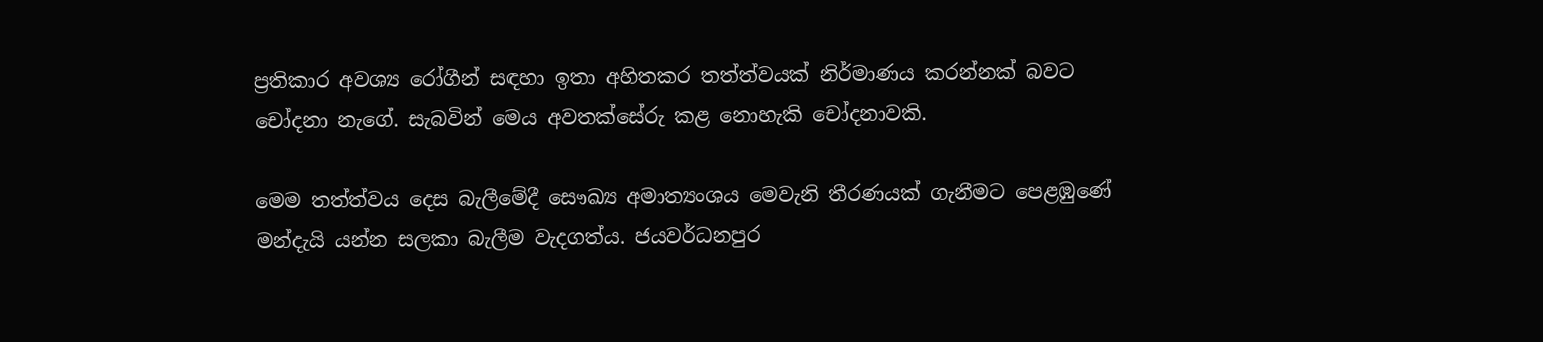ප්‍රතිකාර අවශ්‍ය රෝගීන් සඳහා ඉතා අහිතකර තත්ත්වයක් නිර්මාණය කරන්නක් බවට චෝදනා නැගේ. සැබවින් මෙය අවතක්සේරු කළ නොහැකි චෝදනාවකි.

මෙම තත්ත්වය දෙස බැලීමේදී සෞඛ්‍ය අමාත්‍යංශය මෙවැනි තීරණයක් ගැනීමට පෙළඹුණේ මන්දැයි යන්න සලකා බැලීම වැදගත්ය. ජයවර්ධනපුර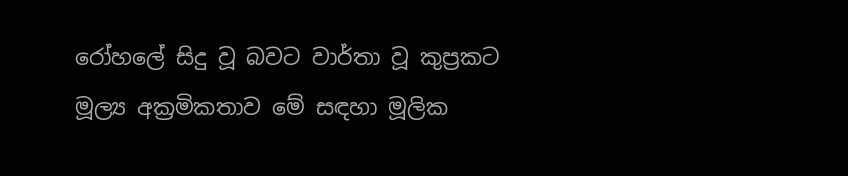රෝහලේ සිදු වූ බවට වාර්තා වූ කුප්‍රකට මූල්‍ය අක්‍රමිකතාව මේ සඳහා මූලික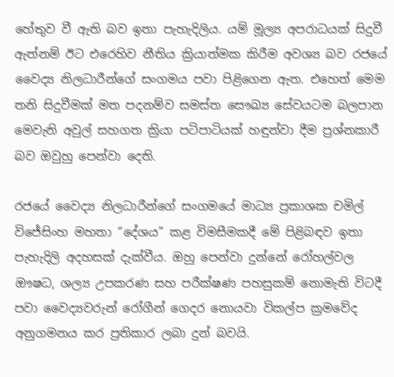හේතුව වී ඇති බව ඉතා පැහැදිලිය. යම් මූල්‍ය අපරාධයක් සිදුවී ඇත්නම් ඊට එරෙහිව නීතිය ක්‍රියාත්මක කිරීම අවශ්‍ය බව රජයේ වෛද්‍ය නිලධාරීන්ගේ සංගමය පවා පිළිගෙන ඇත. එහෙත් මෙම තනි සිදුවීමක් මත පදනම්ව සමස්ත සෞඛ්‍ය සේවයටම බලපාන මෙවැනි අවුල් සහගත ක්‍රියා පටිපාටියක් හඳුන්වා දීම ප්‍රශ්නකාරී බව ඔවුහු පෙන්වා දෙති.

රජයේ වෛද්‍ය නිලධාරීන්ගේ සංගමයේ මාධ්‍ය ප්‍රකාශක චමිල් විජේසිංහ මහතා “දේශය” කළ විමසීමකදී මේ පිළිබඳව ඉතා පැහැදිලි අදහසක් දැක්වීය. ඔහු පෙන්වා දුන්නේ රෝහල්වල ඖෂධ, ශල්‍ය උපකරණ සහ පරීක්ෂණ පහසුකම් නොමැති විටදී පවා වෛද්‍යවරුන් රෝගීන් ගෙදර නොයවා විකල්ප ක්‍රමවේද අනුගමනය කර ප්‍රතිකාර ලබා දුන් බවයි.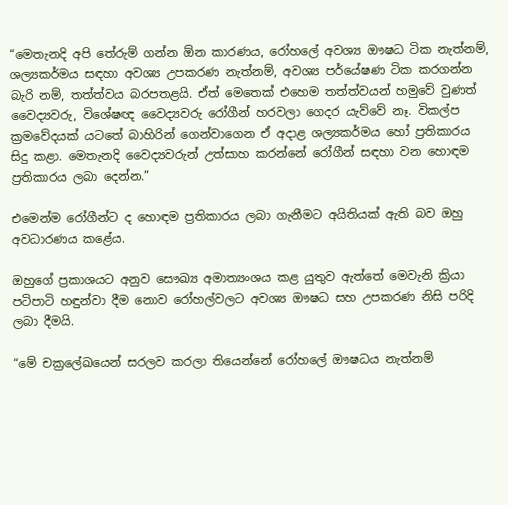“මෙතැනදි අපි තේරුම් ගන්න ඕන කාරණය, රෝහලේ අවශ්‍ය ඖෂධ ටික නැත්නම්, ශල්‍යකර්මය සඳහා අවශ්‍ය උපකරණ නැත්නම්, අවශ්‍ය පර්යේෂණ ටික කරගන්න බැරි නම්, තත්ත්වය බරපතළයි. ඒත් මෙතෙක් එහෙම තත්ත්වයන් හමුවේ වුණත් වෛද්‍යවරු, විශේෂඥ වෛද්‍යවරු රෝගීන් හරවලා ගෙදර යැව්වේ නෑ. විකල්ප ක්‍රමවේදයක් යටතේ බාහිරින් ගෙන්වාගෙන ඒ අදාළ ශල්‍යකර්මය හෝ ප්‍රතිකාරය සිදු කළා. මෙතැනදි වෛද්‍යවරුන් උත්සාහ කරන්නේ රෝගීන් සඳහා වන හොඳම ප්‍රතිකාරය ලබා දෙන්න.”

එමෙන්ම රෝගීන්ට ද හොඳම ප්‍රතිකාරය ලබා ගැනීමට අයිතියක් ඇති බව ඔහු අවධාරණය කළේය.

ඔහුගේ ප්‍රකාශයට අනුව සෞඛ්‍ය අමාත්‍යංශය කළ යුතුව ඇත්තේ මෙවැනි ක්‍රියා පටිපාටි හඳුන්වා දීම නොව රෝහල්වලට අවශ්‍ය ඖෂධ සහ උපකරණ නිසි පරිදි ලබා දීමයි.

“මේ චක්‍රලේඛයෙන් සරලව කරලා තියෙන්නේ රෝහලේ ඖෂධය නැත්නම්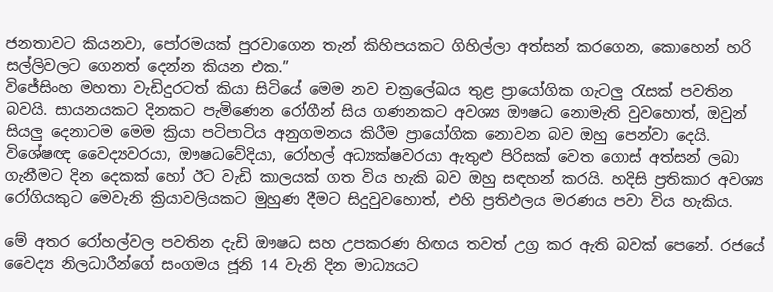ජනතාවට කියනවා, පෝරමයක් පුරවාගෙන තැන් කිහිපයකට ගිහිල්ලා අත්සන් කරගෙන, කොහෙන් හරි සල්ලිවලට ගෙනත් දෙන්න කියන එක.”
විජේසිංහ මහතා වැඩිදුරටත් කියා සිටියේ මෙම නව චක්‍රලේඛය තුළ ප්‍රායෝගික ගැටලු‍ රැසක් පවතින බවයි. සායනයකට දිනකට පැමිණෙන රෝගීන් සිය ගණනකට අවශ්‍ය ඖෂධ නොමැති වුවහොත්, ඔවුන් සියලු‍ දෙනාටම මෙම ක්‍රියා පටිපාටිය අනුගමනය කිරීම ප්‍රායෝගික නොවන බව ඔහු පෙන්වා දෙයි. විශේෂඥ වෛද්‍යවරයා, ඖෂධවේදියා, රෝහල් අධ්‍යක්ෂවරයා ඇතුළු පිරිසක් වෙත ගොස් අත්සන් ලබා ගැනීමට දින දෙකක් හෝ ඊට වැඩි කාලයක් ගත විය හැකි බව ඔහු සඳහන් කරයි. හදිසි ප්‍රතිකාර අවශ්‍ය රෝගියකුට මෙවැනි ක්‍රියාවලියකට මුහුණ දීමට සිදුවුවහොත්, එහි ප්‍රතිඵලය මරණය පවා විය හැකිය.

මේ අතර රෝහල්වල පවතින දැඩි ඖෂධ සහ උපකරණ හිඟය තවත් උග්‍ර කර ඇති බවක් පෙනේ. රජයේ වෛද්‍ය නිලධාරීන්ගේ සංගමය ජූනි 14 වැනි දින මාධ්‍යයට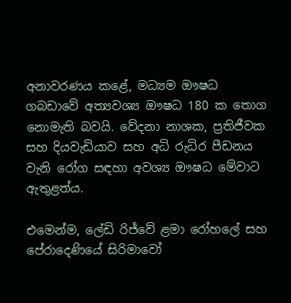අනාවරණය කළේ, මධ්‍යම ඖෂධ ගබඩාවේ අත්‍යවශ්‍ය ඖෂධ 180 ක තොග නොමැති බවයි. වේදනා නාශක, ප්‍රතිජීවක සහ දියවැඩියාව සහ අධි රුධිර පීඩනය වැනි රෝග සඳහා අවශ්‍ය ඖෂධ මේවාට ඇතුළත්ය.

එමෙන්ම, ලේඩි රිජ්වේ ළමා රෝහලේ සහ පේරාදෙණියේ සිරිමාවෝ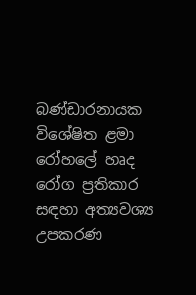බණ්ඩාරනායක විශේෂිත ළමා රෝහලේ හෘද රෝග ප්‍රතිකාර සඳහා අත්‍යවශ්‍ය උපකරණ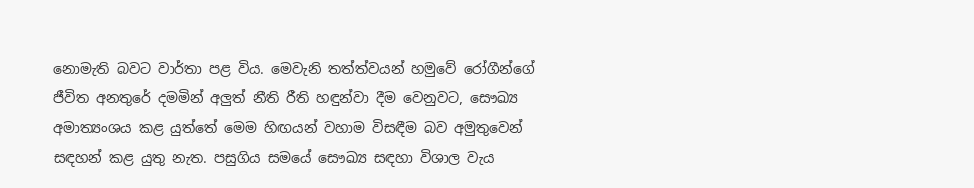නොමැති බවට වාර්තා පළ විය. මෙවැනි තත්ත්වයන් හමුවේ රෝගීන්ගේ ජීවිත අනතුරේ දමමින් අලු‍ත් නීති රීති හඳුන්වා දීම වෙනුවට, සෞඛ්‍ය අමාත්‍යංශය කළ යුත්තේ මෙම හිඟයන් වහාම විසඳීම බව අමුතුවෙන් සඳහන් කළ යුතු නැත. පසුගිය සමයේ සෞඛ්‍ය සඳහා විශාල වැය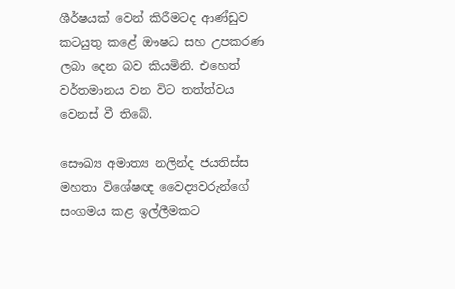ශීර්ෂයක් වෙන් කිරීමටද ආණ්ඩුව කටයුතු කළේ ඖෂධ සහ උපකරණ ලබා දෙන බව කියමිනි. එහෙත් වර්තමානය වන විට තත්ත්වය වෙනස් වී තිබේ.

සෞඛ්‍ය අමාත්‍ය නලින්ද ජයතිස්ස මහතා විශේෂඥ වෛද්‍යවරුන්ගේ සංගමය කළ ඉල්ලීමකට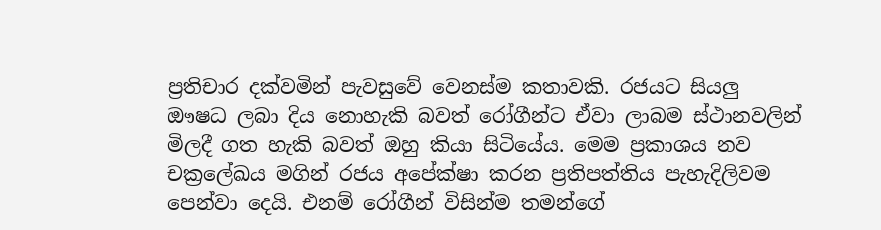ප්‍රතිචාර දක්වමින් පැවසුවේ වෙනස්ම කතාවකි. රජයට සියලු‍ ඖෂධ ලබා දිය නොහැකි බවත් රෝගීන්ට ඒවා ලාබම ස්ථානවලින් මිලදී ගත හැකි බවත් ඔහු කියා සිටියේය. මෙම ප්‍රකාශය නව චක්‍රලේඛය මගින් රජය අපේක්ෂා කරන ප්‍රතිපත්තිය පැහැදිලිවම පෙන්වා දෙයි. එනම් රෝගීන් විසින්ම තමන්ගේ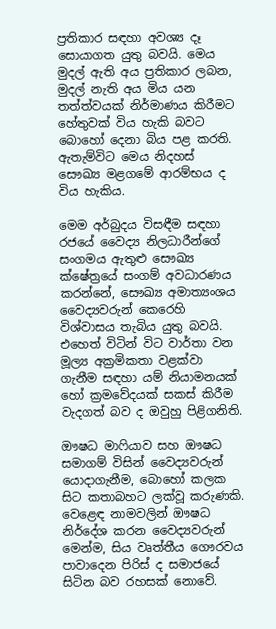ප්‍රතිකාර සඳහා අවශ්‍ය දෑ සොයාගත යුතු බවයි. මෙය මුදල් ඇති අය ප්‍රතිකාර ලබන, මුදල් නැති අය මිය යන තත්ත්වයක් නිර්මාණය කිරීමට හේතුවක් විය හැකි බවට බොහෝ දෙනා බිය පළ කරති. ඇතැම්විට මෙය නිදහස් සෞඛ්‍ය මළගමේ ආරම්භය ද විය හැකිය.

මෙම අර්බුදය විසඳීම සඳහා රජයේ වෛද්‍ය නිලධාරීන්ගේ සංගමය ඇතුළු සෞඛ්‍ය ක්ෂේත්‍රයේ සංගම් අවධාරණය කරන්නේ, සෞඛ්‍ය අමාත්‍යංශය වෛද්‍යවරුන් කෙරෙහි විශ්වාසය තැබිය යුතු බවයි. එහෙත් විටින් විට වාර්තා වන මූල්‍ය අක්‍රමිකතා වළක්වා ගැනීම සඳහා යම් නියාමනයක් හෝ ක්‍රමවේදයක් සකස් කිරීම වැදගත් බව ද ඔවුහු පිළිගනිති.

ඖෂධ මාෆියාව සහ ඖෂධ සමාගම් විසින් වෛද්‍යවරුන් යොදාගැනීම, බොහෝ කලක සිට කතාබහට ලක්වූ කරුණකි. වෙළෙඳ නාමවලින් ඖෂධ නිර්දේශ කරන වෛද්‍යවරුන් මෙන්ම, සිය වෘත්තීය ගෞරවය පාවාදෙන පිරිස් ද සමාජයේ සිටින බව රහසක් නොවේ.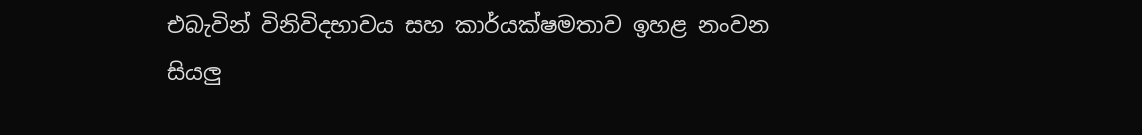එබැවින් විනිවිදභාවය සහ කාර්යක්ෂමතාව ඉහළ නංවන සියලු‍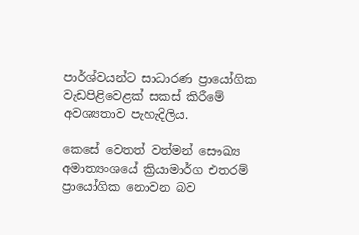පාර්ශ්වයන්ට සාධාරණ ප්‍රායෝගික වැඩපිළිවෙළක් සකස් කිරීමේ අවශ්‍යතාව පැහැදිලිය.

කෙසේ වෙතත් වත්මන් සෞඛ්‍ය අමාත්‍යංශයේ ක්‍රියාමාර්ග එතරම් ප්‍රායෝගික නොවන බව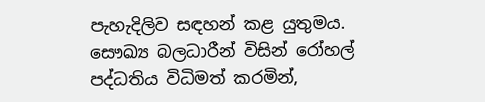පැහැදිලිව සඳහන් කළ යුතුමය. සෞඛ්‍ය බලධාරීන් විසින් රෝහල් පද්ධතිය විධිමත් කරමින්,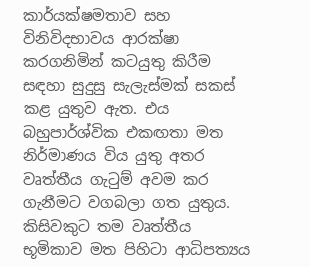කාර්යක්ෂමතාව සහ විනිවිදභාවය ආරක්ෂා කරගනිමින් කටයුතු කිරීම සඳහා සුදුසු සැලැස්මක් සකස් කළ යුතුව ඇත. එය බහුපාර්ශ්වික එකඟතා මත නිර්මාණය විය යුතු අතර වෘත්තීය ගැටුම් අවම කර ගැනීමට වගබලා ගත යුතුය. කිසිවකුට තම වෘත්තීය භූමිකාව මත පිහිටා ආධිපත්‍යය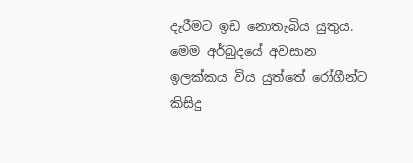දැරීමට ඉඩ නොතැබිය යුතුය.
මෙම අර්බුදයේ අවසාන ඉලක්කය විය යුත්තේ රෝගීන්ට කිසිදු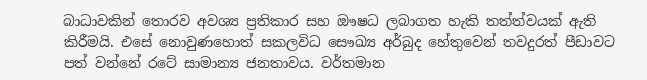බාධාවකින් තොරව අවශ්‍ය ප්‍රතිකාර සහ ඖෂධ ලබාගත හැකි තත්ත්වයක් ඇති කිරීමයි. එසේ නොවුණහොත් සකලවිධ සෞඛ්‍ය අර්බුද හේතුවෙන් තවදුරත් පීඩාවට පත් වන්නේ රටේ සාමාන්‍ය ජනතාවය. වර්තමාන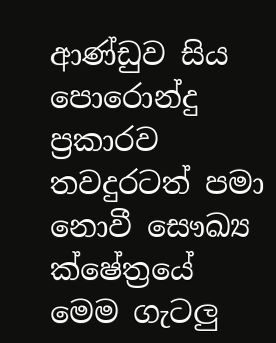ආණ්ඩුව සිය පොරොන්දු ප්‍රකාරව තවදුරටත් පමා නොවී සෞඛ්‍ය ක්ෂේත්‍රයේ මෙම ගැටලු‍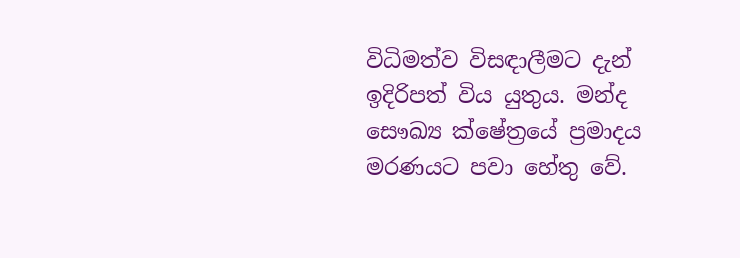විධිමත්ව විසඳාලීමට දැන් ඉදිරිපත් විය යුතුය. මන්ද සෞඛ්‍ය ක්ෂේත්‍රයේ ප්‍රමාදය මරණයට පවා හේතු වේ.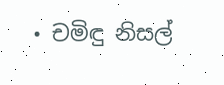• චමිඳු නිසල්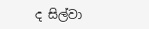ද සිල්වා